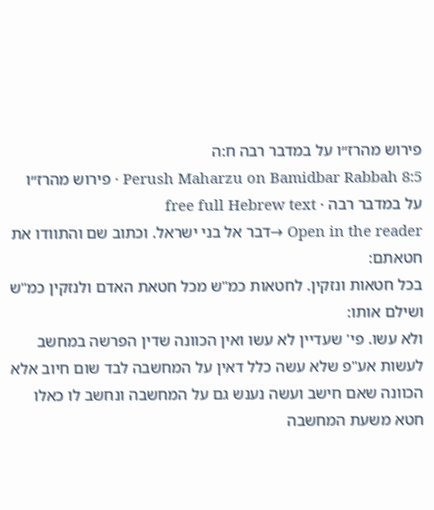פירוש מהרז״ו על במדבר רבה ח:ה
Perush Maharzu on Bamidbar Rabbah 8:5 · פירוש מהרז״ו על במדבר רבה · free full Hebrew text
Open in the reader →דבר אל בני ישראל. וכתוב שם והתוודו את חטאתם:
בכל חטאות ונזקין. לחטאות כמ"ש מכל חטאת האדם ולנזקין כמ"ש ושילם אותו:
ולא עשו. פי' שעדיין לא עשו ואין הכוונה שדין הפרשה במחשב לעשות אע"פ שלא עשה כלל דאין על המחשבה לבד שום חיוב אלא הכוונה שאם חישב ועשה נענש גם על המחשבה ונחשב לו כאלו חטא משעת המחשבה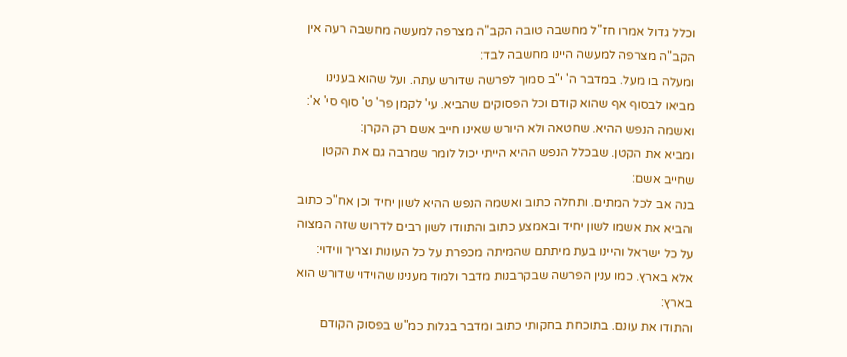וכלל גדול אמרו חז"ל מחשבה טובה הקב"ה מצרפה למעשה מחשבה רעה אין הקב"ה מצרפה למעשה היינו מחשבה לבד:
ומעלה בו מעל. במדבר ה' י"ב סמוך לפרשה שדורש עתה. ועל שהוא בענינו מביאו לבסוף אף שהוא קודם וכל הפסוקים שהביא. עי' לקמן פר' ט' סוף סי' א':
ואשמה הנפש ההיא. שחטאה ולא היורש שאינו חייב אשם רק הקרן:
ומביא את הקטן. שבכלל הנפש ההיא הייתי יכול לומר שמרבה גם את הקטן שחייב אשם:
בנה אב לכל המתים. ותחלה כתוב ואשמה הנפש ההיא לשון יחיד וכן אח"כ כתוב והביא את אשמו לשון יחיד ובאמצע כתוב והתוודו לשון רבים לדרוש שזה המצוה על כל ישראל והיינו בעת מיתתם שהמיתה מכפרת על כל העונות וצריך ווידוי:
אלא בארץ. כמו ענין הפרשה שבקרבנות מדבר ולמוד מענינו שהוידוי שדורש הוא בארץ:
והתודו את עונם. בתוכחת בחקותי כתוב ומדבר בגלות כמ"ש בפסוק הקודם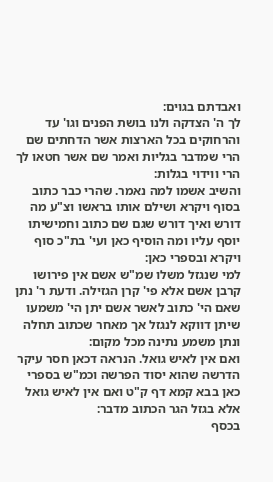ואבדתם בגוים:
לך ה' הצדקה ולנו בושת הפנים וגו' עד והרחוקים בכל הארצות אשר הדחתים שם הרי שמדבר בגליות ואמר שם אשר חטאו לך הרי ווידוי בגלות:
והשיב אשמו למה נאמר. שהרי כבר כתוב בסוף ויקרא ושילם אותו בראשו וצ"ע מה דורש ואיך דורש שגם שם כתוב וחמישיתו יוסף עליו ומה הוסיף כאן ועי' בת"כ סוף ויקרא ובספרי כאן:
למי שנגזל משלו שמ"ש אשם אין פירושו קרבן אשם אלא פי' קרן הגזילה. ודעת ר' נתן שאם הי' כתוב לאשר אשם יתן הי' משמעו שיתן דווקא לנגזל אך מאחר שכתוב תחלה ונתן משמע נתינה מכל מקום:
ואם אין לאיש גואל. הנראה דכאן חסר עיקר הדרשה שהוא יסוד הפרשה וכמ"ש בספרי כאן בבא קמא דף ק"ט ואם אין לאיש גואל אלא בגזל הגר הכתוב מדבר:
בכסף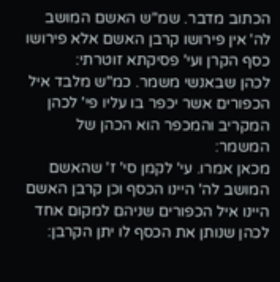הכתוב מדבר. שמ"ש האשם המושב לה' אין פירושו קרבן האשם אלא פירושו כסף הקרן ועי' פסיקתא זוטרתי:
לכהן שבאנשי משמר. כמ"ש מלבד איל הכפורים אשר יכפר בו עליו פי' לכהן המקריב והמכפר הוא הכהן של המשמר:
מכאן אמרו. עי' לקמן סי' ז' שהאשם המושב לה' היינו הכסף וכן קרבן האשם היינו איל הכפורים שניהם למקום אחד לכהן שנותן את הכסף לו יתן הקרבן: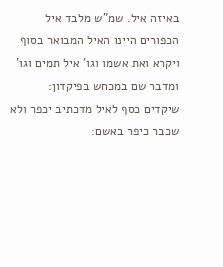באיזה איל. שמ"ש מלבד איל הכפורים היינו האיל המבואר בסוף ויקרא ואת אשמו וגו' איל תמים וגו' ומדבר שם במכחש בפיקדון:
שיקדים כסף לאיל מדכתיב יכפר ולא שכבר כיפר באשם: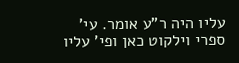עליו היה ר"ע אומר. עי' ספרי וילקוט כאן ופי' עליו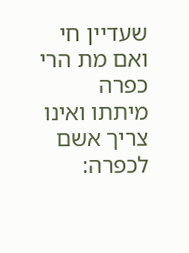שעדיין חי ואם מת הרי כפרה מיתתו ואינו צריך אשם לכפרה: